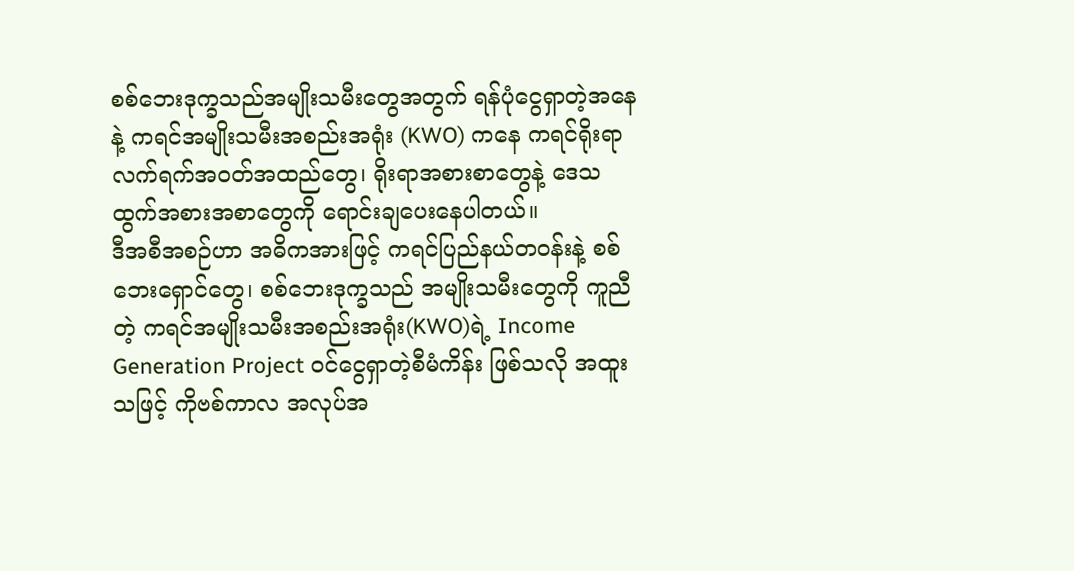စစ်ဘေးဒုက္ခသည်အမျိုးသမီးတွေအတွက် ရန်ပုံငွေရှာတဲ့အနေနဲ့ ကရင်အမျိုးသမီးအစည်းအရုံး (KWO) ကနေ ကရင်ရိုးရာ လက်ရက်အဝတ်အထည်တွေ၊ ရိုးရာအစားစာတွေနဲ့ ဒေသထွက်အစားအစာတွေကို ရောင်းချပေးနေပါတယ်။
ဒီအစီအစဉ်ဟာ အဓိကအားဖြင့် ကရင်ပြည်နယ်တဝန်းနဲ့ စစ်ဘေးရှောင်တွေ၊ စစ်ဘေးဒုက္ခသည် အမျိုးသမီးတွေကို ကူညီတဲ့ ကရင်အမျိုးသမီးအစည်းအရုံး(KWO)ရဲ့ Income Generation Project ဝင်ငွေရှာတဲ့စီမံကိန်း ဖြစ်သလို အထူးသဖြင့် ကိုဗစ်ကာလ အလုပ်အ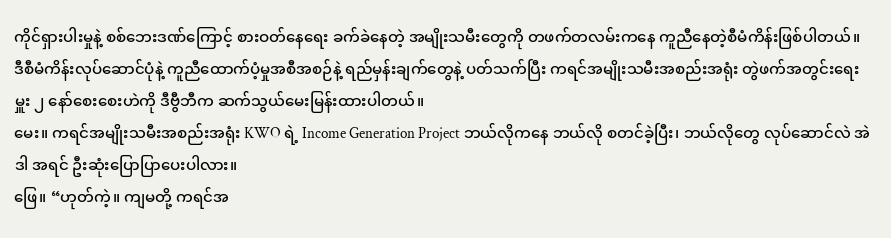ကိုင်ရှားပါးမှုနဲ့ စစ်ဘေးဒဏ်ကြောင့် စားဝတ်နေရေး ခက်ခဲနေတဲ့ အမျိုးသမီးတွေကို တဖက်တလမ်းကနေ ကူညီနေတဲ့စီမံကိန်းဖြစ်ပါတယ်။
ဒီစီမံကိန်းလုပ်ဆောင်ပုံနဲ့ ကူညီထောက်ပံ့မှုအစီအစဉ်နဲ့ ရည်မှန်းချက်တွေနဲ့ ပတ်သက်ပြီး ကရင်အမျိုးသမီးအစည်းအရုံး တွဲဖက်အတွင်းရေးမှူး ၂ နော်စေးစေးဟဲကို ဒီဗွီဘီက ဆက်သွယ်မေးမြန်းထားပါတယ်။
မေး။ ကရင်အမျိုးသမီးအစည်းအရုံး KWO ရဲ့ Income Generation Project ဘယ်လိုကနေ ဘယ်လို စတင်ခဲ့ပြီး၊ ဘယ်လိုတွေ လုပ်ဆောင်လဲ အဲဒါ အရင် ဦးဆုံးပြောပြာပေးပါလား။
ဖြေ။ “ဟုတ်ကဲ့။ ကျမတို့ ကရင်အ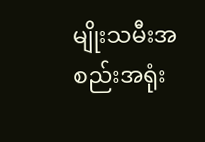မျိုးသမီးအစည်းအရုံး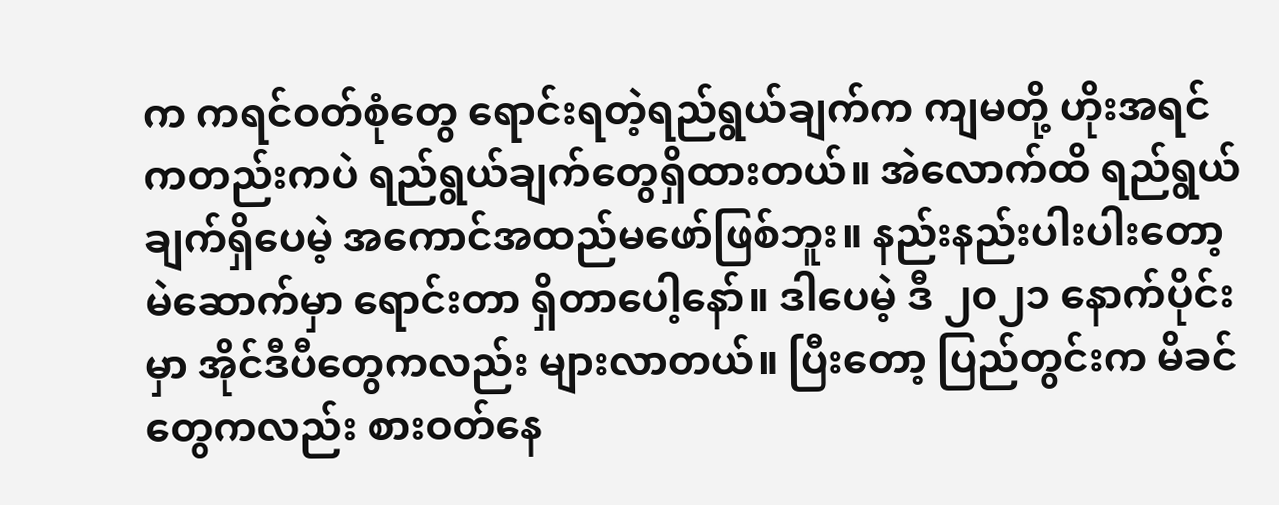က ကရင်ဝတ်စုံတွေ ရောင်းရတဲ့ရည်ရွယ်ချက်က ကျမတို့ ဟိုးအရင်ကတည်းကပဲ ရည်ရွယ်ချက်တွေရှိထားတယ်။ အဲလောက်ထိ ရည်ရွယ်ချက်ရှိပေမဲ့ အကောင်အထည်မဖော်ဖြစ်ဘူး။ နည်းနည်းပါးပါးတော့ မဲဆောက်မှာ ရောင်းတာ ရှိတာပေါ့နော်။ ဒါပေမဲ့ ဒီ ၂၀၂၁ နောက်ပိုင်းမှာ အိုင်ဒီပီတွေကလည်း များလာတယ်။ ပြီးတော့ ပြည်တွင်းက မိခင်တွေကလည်း စားဝတ်နေ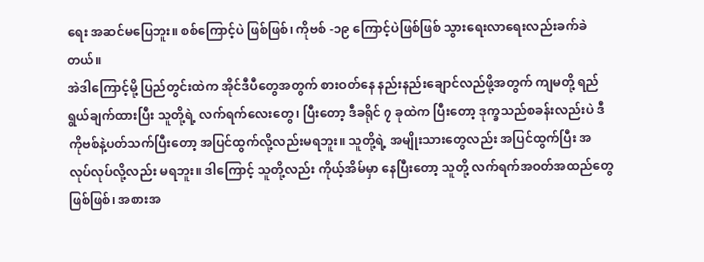ရေး အဆင်မပြေဘူး။ စစ်ကြောင့်ပဲ ဖြစ်ဖြစ်၊ ကိုဗစ် -၁၉ ကြောင့်ပဲဖြစ်ဖြစ် သွားရေးလာရေးလည်းခက်ခဲတယ်။
အဲဒါကြောင့်မို့ ပြည်တွင်းထဲက အိုင်ဒီပီတွေအတွက် စားဝတ်နေ နည်းနည်းချောင်လည်ဖို့အတွက် ကျမတို့ ရည်ရွယ်ချက်ထားပြီး သူတို့ရဲ့ လက်ရက်လေးတွေ၊ ပြီးတော့ ဒီခရိုင် ၇ ခုထဲက ပြီးတော့ ဒုက္ခသည်စခန်းလည်းပဲ ဒီကိုဗစ်နဲ့ပတ်သက်ပြီးတော့ အပြင်ထွက်လို့လည်းမရဘူး။ သူတို့ရဲ့ အမျိုးသားတွေလည်း အပြင်ထွက်ပြီး အလုပ်လုပ်လို့လည်း မရဘူး။ ဒါကြောင့် သူတို့လည်း ကိုယ့်အိမ်မှာ နေပြီးတော့ သူတို့ လက်ရက်အဝတ်အထည်တွေဖြစ်ဖြစ်၊ အစားအ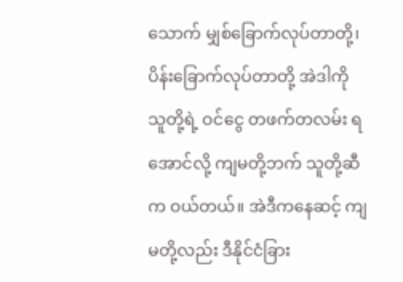သောက် မျှစ်ခြောက်လုပ်တာတို့၊ ပိန်းခြောက်လုပ်တာတို့ အဲဒါကို သူတို့ရဲ့ ဝင်ငွေ တဖက်တလမ်း ရအောင်လို့ ကျမတို့ဘက် သူတို့ဆီက ဝယ်တယ်။ အဲဒီကနေဆင့် ကျမတို့လည်း ဒီနိုင်ငံခြား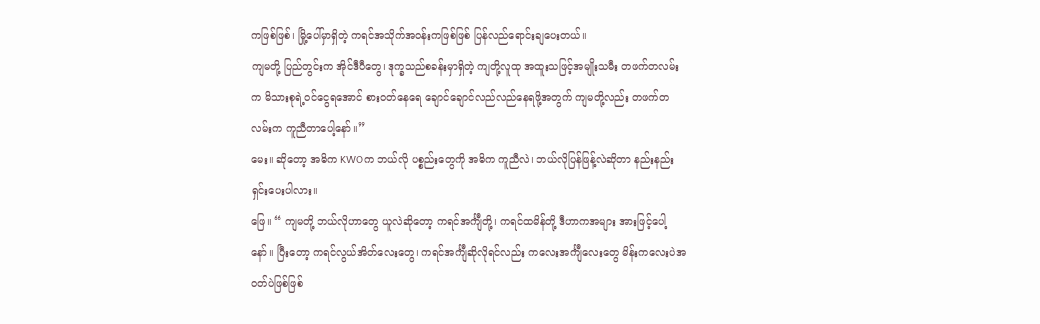ကဖြစ်ဖြစ်၊ မြို့ပေါ်မှာရှိတဲ့ ကရင်အသိုက်အဝန်းကဖြစ်ဖြစ် ပြန်လည်ရောင်းချပေးတယ်။
ကျမတို့ ပြည်တွင်းက အိုင်ဒီပီတွေ၊ ဒုက္ခသည်စခန်းမှာရှိတဲ့ ကျတို့လူထု အထူးသဖြင့်အမျိုးသမီး တဖက်တလမ်းက မိသားစုရဲ့ဝင်ငွေရအောင် စားဝတ်နေရေ ချောင်ချောင်လည်လည်နေရဖို့အတွက် ကျမတို့လည်း တဖက်တလမ်းက ကူညီတာပေါ့နော်။”
မေး။ ဆိုတော့ အဓိက KWOက ဘယ်လို ပစ္စည်းတွေကို အဓိက ကူညီလဲ၊ ဘယ်လိုပြန်ဖြန့်လဲဆိုတာ နည်းနည်း ရှင်းပေးပါလား။
ဖြေ။ “ ကျမတို့ ဘယ်လိုဟာတွေ ယူလဲဆိုတော့ ကရင်အင်္ကျီတို့၊ ကရင်ထမိန်တို့ ဒီဟာကအများ အားဖြင့်ပေါ့နော်။ ပြီးတော့ ကရင်လွယ်အိတ်လေးတွေ၊ ကရင်အင်္ကျီဆိုလိုရင်လည်း ကလေးအင်္ကျီလေးတွေ မိန်းကလေးပဲအဝတ်ပဲဖြစ်ဖြစ်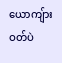ယောကျ်ားဝတ်ပဲ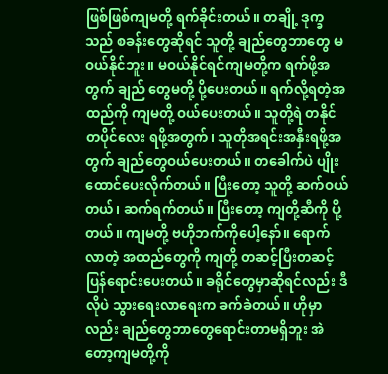ဖြစ်ဖြစ်ကျမတို့ ရက်ခိုင်းတယ်။ တချို့ ဒုက္ခသည် စခန်းတွေဆိုရင် သူတို့ ချည်တွေဘာတွေ မဝယ်နိုင်ဘူး။ မဝယ်နိုင်ရင်ကျမတို့က ရက်ဖို့အတွက် ချည် တွေမတို့ ပို့ပေးတယ်။ ရက်လို့ရတဲ့အထည်ကို ကျမတို့ ဝယ်ပေးတယ်။ သူတို့ရဲ တနိုင်တပိုင်လေး ရဖို့အတွက်၊ သူတိုအရင်းအနှီးရဖို့အတွက် ချည်တွေဝယ်ပေးတယ်။ တခေါက်ပဲ ပျိုးထောင်ပေးလိုက်တယ်။ ပြီးတော့ သူတို့ ဆက်ဝယ်တယ်၊ ဆက်ရက်တယ်။ ပြီးတော့ ကျတို့ဆီကို ပို့တယ်။ ကျမတို့ ဗဟိုဘက်ကိုပေါ့နော်။ ရောက်လာတဲ့ အထည်တွေကို ကျတို့ တဆင့်ပြီးတဆင့်ပြန်ရောင်းပေးတယ်။ ခရိုင်တွေမှာဆိုရင်လည်း ဒီလိုပဲ သွားရေးလာရေးက ခက်ခဲတယ်။ ဟိုမှာလည်း ချည်တွေဘာတွေရောင်းတာမရှိဘူး အဲတော့ကျမတို့ကို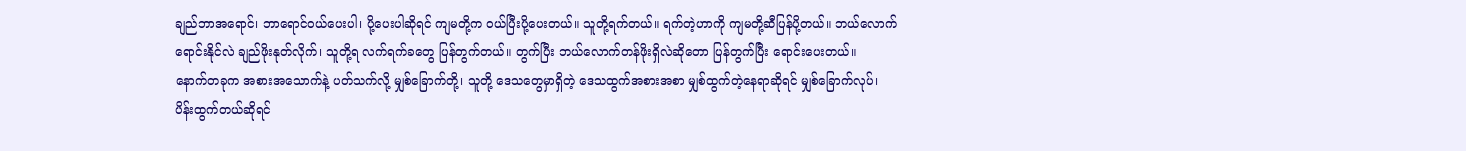ချည်ဘာအရောင်၊ ဘာရောင်ဝယ်ပေးပါ၊ ပို့ပေးပါဆိုရင် ကျမတို့က ဝယ်ပြီးပို့ပေးတယ်။ သူတို့ရက်တယ်။ ရက်တဲ့ဟာကို ကျမတို့ဆီပြန်ပို့တယ်။ ဘယ်လောက်ရောင်းနိုင်လဲ ချည်ဖိုးနုတ်လိုက်၊ သူတို့ရ လက်ရက်ခတွေ ပြန်တွက်တယ်။ တွက်ပြီး ဘယ်လောက်တန်ဖိုးရှိလဲဆိုတော ပြန်တွက်ပြီး ရောင်းပေးတယ်။
နောက်တခုက အစားအသောက်နဲ့ ပတ်သက်လို့ မျှစ်ခြောက်တို့၊ သူတို့ ဒေသတွေမှာရှိတဲ့ ဒေသထွက်အစားအစာ မျှစ်ထွက်တဲ့နေရာဆိုရင် မျှစ်ခြောက်လုပ်၊ ပိန်းထွက်တယ်ဆိုရင်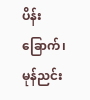ပိန်းခြောက်၊ မုန်ညင်း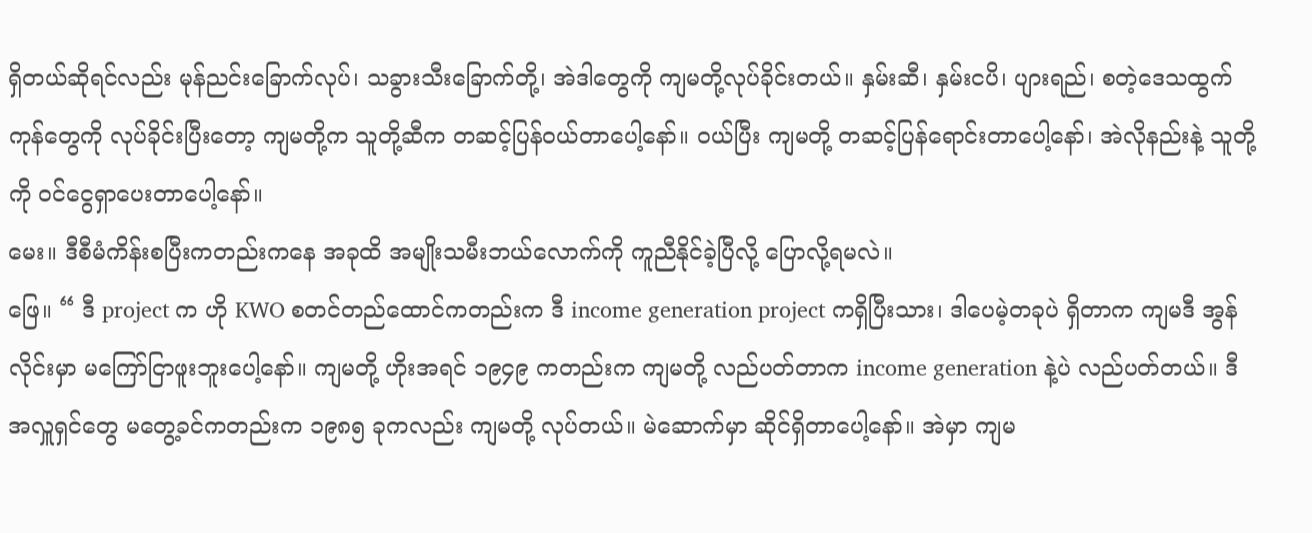ရှိတယ်ဆိုရင်လည်း မုန်ညင်းခြောက်လုပ်၊ သခွားသီးခြောက်တို့၊ အဲဒါတွေကို ကျမတို့လုပ်ခိုင်းတယ်။ နှမ်းဆီ၊ နှမ်းငပိ၊ ပျားရည်၊ စတဲ့ဒေသထွက်ကုန်တွေကို လုပ်ခိုင်းပြီးတော့ ကျမတို့က သူတို့ဆီက တဆင့်ပြန်ဝယ်တာပေါ့နော်။ ဝယ်ပြီး ကျမတို့ တဆင့်ပြန်ရောင်းတာပေါ့နော်၊ အဲလိုနည်းနဲ့ သူတို့ကို ဝင်ငွေရှာပေးတာပေါ့နော်။
မေး။ ဒီစီမံကိန်းစပြီးကတည်းကနေ အခုထိ အမျိုးသမီးဘယ်လောက်ကို ကူညီနိုင်ခဲ့ပြီလို့ ပြောလို့ရမလဲ။
ဖြေ။ “ ဒီ project က ဟို KWO စတင်တည်ထောင်ကတည်းက ဒီ income generation project ကရှိပြီးသား၊ ဒါပေမဲ့တခုပဲ ရှိတာက ကျမဒီ အွန်လိုင်းမှာ မကြော်ငြာဖူးဘူးပေါ့နော်။ ကျမတို့ ဟိုးအရင် ၁၉၄၉ ကတည်းက ကျမတို့ လည်ပတ်တာက income generation နဲ့ပဲ လည်ပတ်တယ်။ ဒီ အလှူရှင်တွေ မတွေ့ခင်ကတည်းက ၁၉၈၅ ခုကလည်း ကျမတို့ လုပ်တယ်။ မဲဆောက်မှာ ဆိုင်ရှိတာပေါ့နော်။ အဲမှာ ကျမ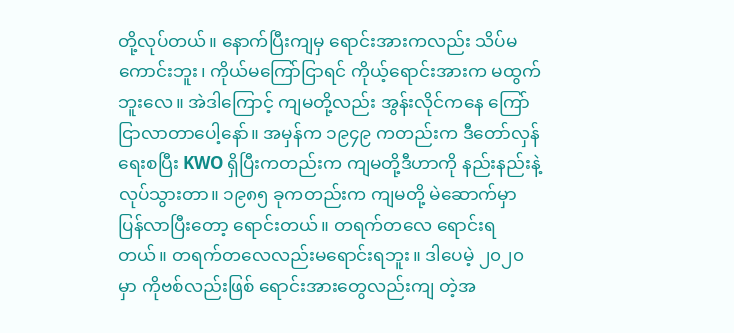တို့လုပ်တယ်။ နောက်ပြီးကျမှ ရောင်းအားကလည်း သိပ်မကောင်းဘူး၊ ကိုယ်မကြော်ငြာရင် ကိုယ့်ရောင်းအားက မထွက်ဘူးလေ။ အဲဒါကြောင့် ကျမတို့လည်း အွန်းလိုင်ကနေ ကြော်ငြာလာတာပေါ့နော်။ အမှန်က ၁၉၄၉ ကတည်းက ဒီတော်လှန်ရေးစပြီး KWO ရှိပြီးကတည်းက ကျမတို့ဒီဟာကို နည်းနည်းနဲ့ လုပ်သွားတာ။ ၁၉၈၅ ခုကတည်းက ကျမတို့ မဲဆောက်မှာ ပြန်လာပြီးတော့ ရောင်းတယ်။ တရက်တလေ ရောင်းရတယ်။ တရက်တလေလည်းမရောင်းရဘူး။ ဒါပေမဲ့ ၂၀၂၀ မှာ ကိုဗစ်လည်းဖြစ် ရောင်းအားတွေလည်းကျ တဲ့အ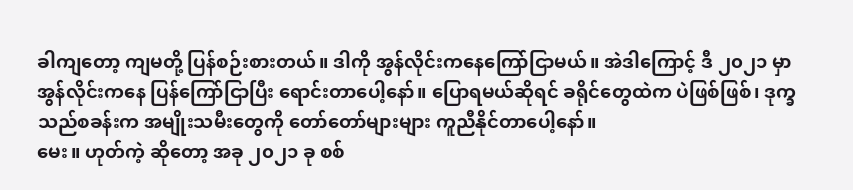ခါကျတော့ ကျမတို့ ပြန်စဉ်းစားတယ်။ ဒါကို အွန်လိုင်းကနေကြော်ငြာမယ်။ အဲဒါကြောင့် ဒီ ၂၀၂၁ မှာ အွန်လိုင်းကနေ ပြန်ကြော်ငြာပြီး ရောင်းတာပေါ့နော်။ ပြောရမယ်ဆိုရင် ခရိုင်တွေထဲက ပဲဖြစ်ဖြစ်၊ ဒုက္ခသည်စခန်းက အမျိုးသမီးတွေကို တော်တော်များများ ကူညီနိုင်တာပေါ့နော်။
မေး။ ဟုတ်ကဲ့ ဆိုတော့ အခု ၂၀၂၁ ခု စစ်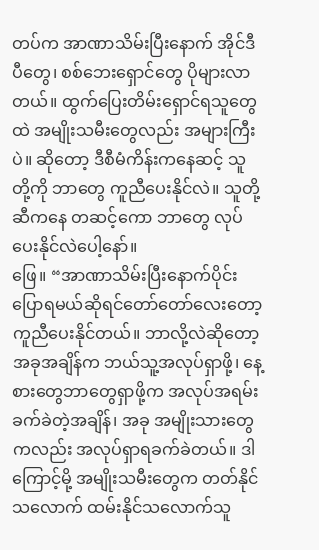တပ်က အာဏာသိမ်းပြီးနောက် အိုင်ဒီပီတွေ၊ စစ်ဘေးရှောင်တွေ ပိုများလာတယ်။ ထွက်ပြေးတိမ်းရှောင်ရသူတွေထဲ အမျိုးသမီးတွေလည်း အများကြီးပဲ။ ဆိုတော့ ဒီစီမံကိန်းကနေဆင့် သူတို့ကို ဘာတွေ ကူညီပေးနိုင်လဲ။ သူတို့ဆီကနေ တဆင့်ကော ဘာတွေ လုပ်ပေးနိုင်လဲပေါ့နော်။
ဖြေ။ “အာဏာသိမ်းပြီးနောက်ပိုင်းပြောရမယ်ဆိုရင်တော်တော်လေးတော့ ကူညီပေးနိုင်တယ်။ ဘာလို့လဲဆိုတော့ အခုအချိန်က ဘယ်သူ့အလုပ်ရှာဖို့၊ နေ့စားတွေဘာတွေရှာဖို့က အလုပ်အရမ်းခက်ခဲတဲ့အချိန်၊ အခု အမျိုးသားတွေကလည်း အလုပ်ရှာရခက်ခဲတယ်။ ဒါကြောင့်မို့ အမျိုးသမီးတွေက တတ်နိုင်သလောက် ထမ်းနိုင်သလောက်သူ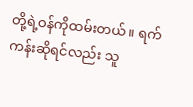တို့ရဲ့ဝန်ကိုထမ်းတယ်။ ရက်ကန်းဆိုရင်လည်း သူ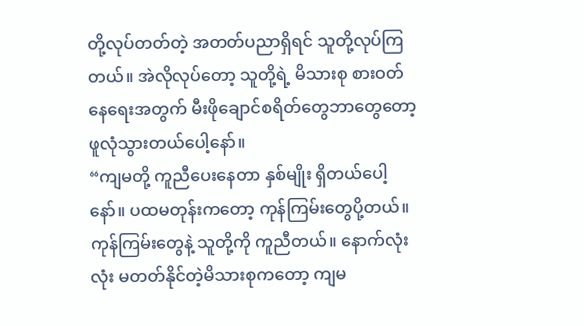တို့လုပ်တတ်တဲ့ အတတ်ပညာရှိရင် သူတို့လုပ်ကြတယ်။ အဲလိုလုပ်တော့ သူတို့ရဲ့ မိသားစု စားဝတ်နေရေးအတွက် မီးဖိုချောင်စရိတ်တွေဘာတွေတော့ ဖူလုံသွားတယ်ပေါ့နော်။
“ကျမတို့ ကူညီပေးနေတာ နှစ်မျိုး ရှိတယ်ပေါ့နော်။ ပထမတုန်းကတော့ ကုန်ကြမ်းတွေပို့တယ်။ ကုန်ကြမ်းတွေနဲ့ သူတို့ကို ကူညီတယ်။ နောက်လုံးလုံး မတတ်နိုင်တဲ့မိသားစုကတော့ ကျမ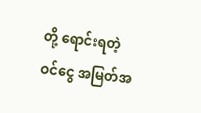တို့ ရောင်းရတဲ့ ဝင်ငွေ အမြတ်အ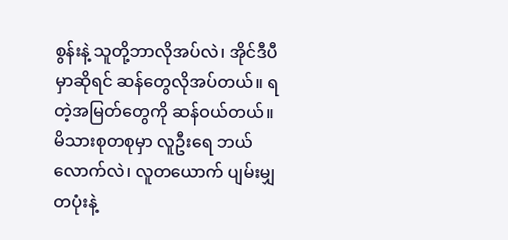စွန်းနဲ့ သူတို့ဘာလိုအပ်လဲ၊ အိုင်ဒီပီမှာဆိုရင် ဆန်တွေလိုအပ်တယ်။ ရတဲ့အမြတ်တွေကို ဆန်ဝယ်တယ်။ မိသားစုတစုမှာ လူဦးရေ ဘယ်လောက်လဲ၊ လူတယောက် ပျမ်းမျှ တပုံးနဲ့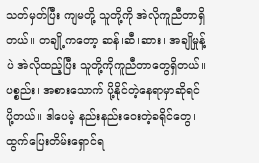သတ်မှတ်ပြီး ကျမတို့ သူတို့ကို အဲလိုကူညီတာရှိတယ်။ တချို့ကတော့ ဆန်၊ဆီ၊ဆား၊ အချိုမှုန့်ပဲ အဲလိုထည့်ပြီး သူတို့ကိုကူညီတာတွေရှိတယ်။ ပစ္စည်း၊ အစားသောက် ပို့နိုင်တဲ့နေရာမှာဆိုရင် ပို့တယ်။ ဒါပေမဲ့ နည်းနည်းဝေးတဲ့ခရိုင်တွေ၊ ထွက်ပြေးတိမ်းရှောင်ရ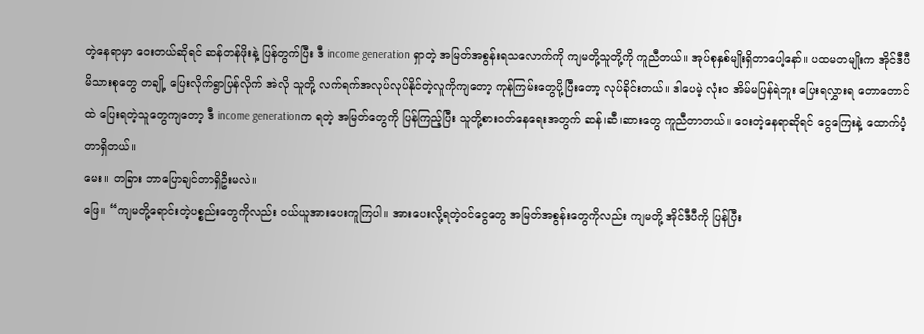တဲ့နေရာမှာ ဝေးတယ်ဆိုရင် ဆန်တန်ဖိုးနဲ့ ပြန်တွက်ပြီး ဒီ income generation ရှာတဲ့ အမြတ်အစွန်းရသလောက်ကို ကျမတို့သူတို့ကို ကူညီတယ်။ အုပ်စုနှစ်မျိုးရှိတာပေါ့နော်။ ပထမတမျိုးက အိုင်ဒီပီမိသားစုတွေ တချို့ ပြေးလိုက်ရွာပြန်လိုက် အဲလို သူတို့ လက်ရက်အလုပ်လုပ်နိုင်တဲ့လူကိုကျတော့ ကုန်ကြမ်းတွေပို့ပြီးတော့ လုပ်ခိုင်းတယ်။ ဒါပေမဲ့ လုံးဝ အိမ်မပြန်ရဲဘူး ပြေးရလွှားရ တောတောင်ထဲ ပြေးရတဲ့သူတွေကျတော့ ဒီ income generationက ရတဲ့ အမြတ်တွေကို ပြန်ကြည့်ပြီး သူတို့စားဝတ်နေရေးအတွက် ဆန်၊ဆီ၊ဆားတွေ ကူညီတာတယ်။ ဝေးတဲ့နေရာဆိုရင် ငွေကြေးနဲ့ ထောက်ပံ့တာရှိတယ်။
မေး။ တခြား ဘာပြောချင်တာရှိဦးမလဲ။
ဖြေ။ “ကျမတို့ရောင်းတဲ့ပစ္စည်းတွေကိုလည်း ဝယ်ယူအားပေးကူကြပါ။ အားပေးလို့ရတဲ့ဝင်ငွေတွေ အမြတ်အစွန်းတွေကိုလည်း ကျမတို့ အိုင်ဒီပီကို ပြန်ပြီး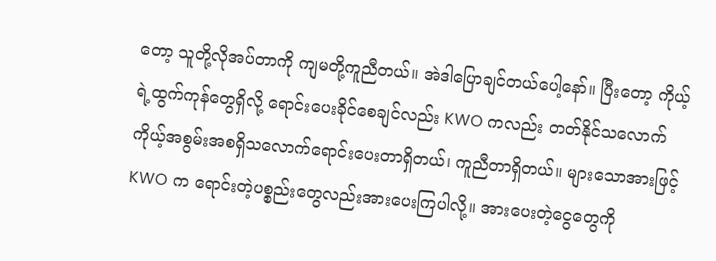တော့ သူတို့လိုအပ်တာကို ကျမတို့ကူညီတယ်။ အဲဒါပြောချင်တယ်ပေါ့နော်။ ပြီးတော့ ကိုယ့်ရဲ့ထွက်ကုန်တွေရှိလို့ ရောင်းပေးခိုင်စေချင်လည်း KWO ကလည်း တတ်နိုင်သလောက် ကိုယ့်အစွမ်းအစရှိသလောက်ရောင်းပေးတာရှိတယ်၊ ကူညီတာရှိတယ်။ များသောအားဖြင့် KWO က ရောင်းတဲ့ပစ္စည်းတွေလည်းအားပေးကြပါလို့။ အားပေးတဲ့ငွေတွေကို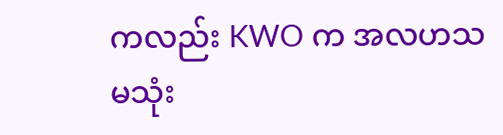ကလည်း KWO က အလဟသ မသုံး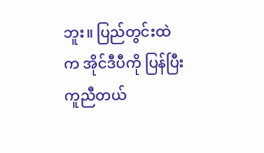ဘူး။ ပြည်တွင်းထဲက အိုင်ဒီပီကို ပြန်ပြီးကူညီတယ်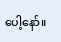ပေါ့နော်။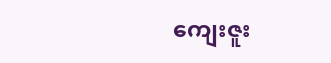ကျေးဇူး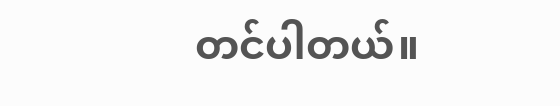တင်ပါတယ်။